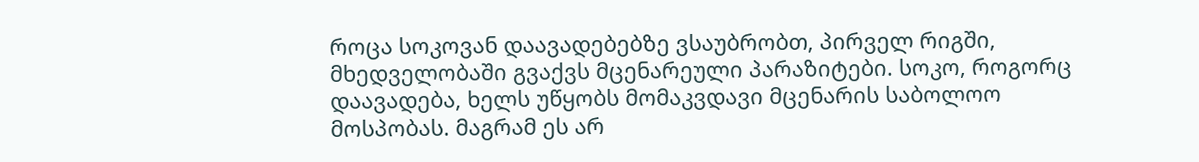როცა სოკოვან დაავადებებზე ვსაუბრობთ, პირველ რიგში, მხედველობაში გვაქვს მცენარეული პარაზიტები. სოკო, როგორც დაავადება, ხელს უწყობს მომაკვდავი მცენარის საბოლოო მოსპობას. მაგრამ ეს არ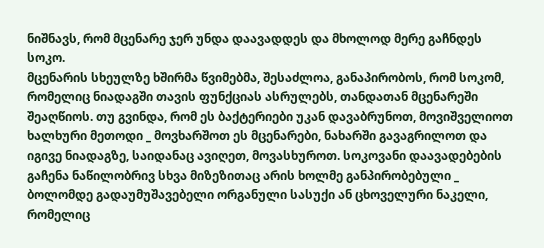ნიშნავს, რომ მცენარე ჯერ უნდა დაავადდეს და მხოლოდ მერე გაჩნდეს სოკო.
მცენარის სხეულზე ხშირმა წვიმებმა, შესაძლოა, განაპირობოს, რომ სოკომ, რომელიც ნიადაგში თავის ფუნქციას ასრულებს, თანდათან მცენარეში შეაღწიოს. თუ გვინდა, რომ ეს ბაქტერიები უკან დავაბრუნოთ, მოვიშველიოთ ხალხური მეთოდი _ მოვხარშოთ ეს მცენარები, ნახარში გავაგრილოთ და იგივე ნიადაგზე, საიდანაც ავიღეთ, მოვასხუროთ. სოკოვანი დაავადებების გაჩენა ნაწილობრივ სხვა მიზეზითაც არის ხოლმე განპირობებული _ ბოლომდე გადაუმუშავებელი ორგანული სასუქი ან ცხოველური ნაკელი, რომელიც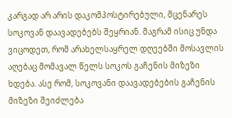კარგად არ არის დაკომპოსტირებული, მცენარეს სოკოვან დაავადებებს შეყრიან. მაგრამ ისიც უნდა ვიცოდეთ, რომ არახელსაყრელ დღეებში მოსავლის აღებაც მომავალ წელს სოკოს გაჩენის მიზეზი ხდება. ასე რომ, სოკოვანი დაავადებების გაჩენის მიზეზი შეიძლება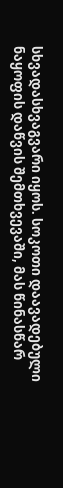სხვადასხვაგვარი იყოს. სოკოთი დაავადებული ნაყოფის დაწვის შემთხვევაში, მას წინასწარ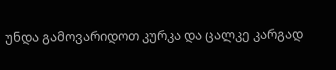უნდა გამოვარიდოთ კურკა და ცალკე კარგად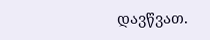დავწვათ.